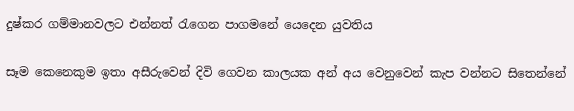දුෂ්කර ගම්මානවලට එන්නත් රැගෙන පාගමනේ යෙදෙන යුවතිය

සෑම කෙනෙකුම ඉතා අසීරුවෙන් දිවි ගෙවන කාලයක අන් අය වෙනුවෙන් කැප වන්නට සිතෙන්නේ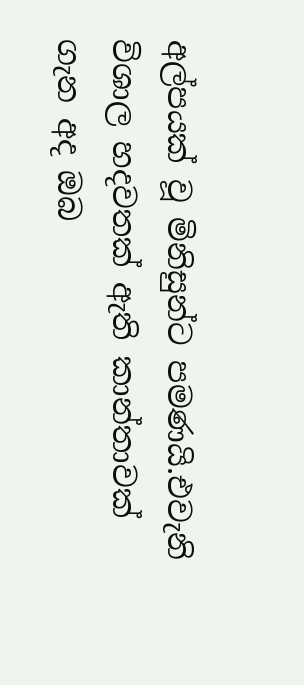අල්පයක් වූ මිනිසුන්ට පමණයි.එවැනි විශාල හදවතක් ඇති කාන්තාවක් ගැන අද ඔබ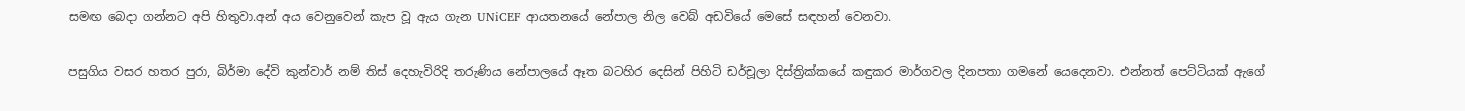සමඟ බෙදා ගන්නට අපි හිතුවා.අන් අය වෙනුවෙන් කැප වූ ඇය ගැන UNiCEF ආයතනයේ නේපාල නිල වෙබ් අඩවියේ මෙසේ සඳහන් වෙනවා.

පසුගිය වසර හතර පුරා, බිර්මා දේවි කුන්වාර් නම් තිස් දෙහැවිරිදි තරුණිය නේපාලයේ ඈත බටහිර දෙසින් පිහිටි ඩර්චූලා දිස්ත්‍රික්කයේ කඳුකර මාර්ගවල දිනපතා ගමනේ යෙදෙනවා. එන්නත් පෙට්ටියක් ඇගේ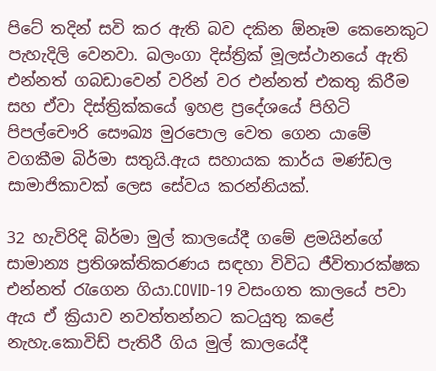පිටේ තදින් සවි කර ඇති බව දකින ඕනෑම කෙනෙකුට පැහැදිලි වෙනවා. ඛලංගා දිස්ත්‍රික් මූලස්ථානයේ ඇති එන්නත් ගබඩාවෙන් වරින් වර එන්නත් එකතු කිරීම සහ ඒවා දිස්ත්‍රික්කයේ ඉහළ ප්‍රදේශයේ පිහිටි පිපල්චෞරි සෞඛ්‍ය මුරපොල වෙත ගෙන යාමේ වගකීම බිර්මා සතුයි.ඇය සහායක කාර්ය මණ්ඩල සාමාජිකාවක් ලෙස සේවය කරන්නියක්.

32 හැවිරිදි බිර්මා මුල් කාලයේදී ගමේ ළමයින්ගේ සාමාන්‍ය ප්‍රතිශක්තිකරණය සඳහා විවිධ ජීවිතාරක්ෂක එන්නත් රැගෙන ගියා.COVID-19 වසංගත කාලයේ පවා ඇය ඒ ක්‍රියාව නවත්තන්නට කටයුතු කළේ නැහැ.කොවිඩ් පැතිරී ගිය මුල් කාලයේදී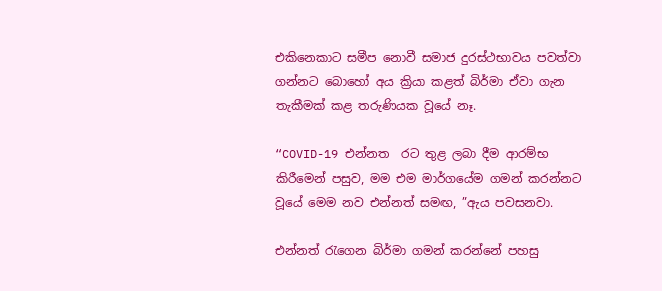එකිනෙකාට සමීප නොවී සමාජ දුරස්ථභාවය පවත්වා ගන්නට බොහෝ අය ක්‍රියා කළත් බිර්මා ඒවා ගැන තැකීමක් කළ තරුණියක වූයේ නෑ.

“COVID-19 එන්නත  රට තුළ ලබා දීම ආරම්භ කිරීමෙන් පසුව, මම එම මාර්ගයේම ගමන් කරන්නට වූයේ මෙම නව එන්නත් සමඟ, ”ඇය පවසනවා.

එන්නත් රැගෙන බිර්මා ගමන් කරන්නේ පහසු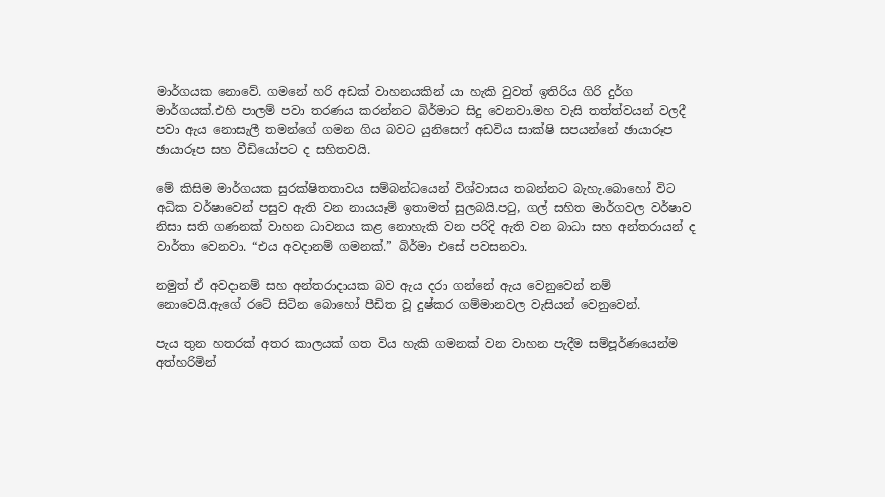මාර්ගයක නොවේ. ගමනේ හරි අඩක් වාහනයකින් යා හැකි වුවත් ඉතිරිය ගිරි දුර්ග මාර්ගයක්.එහි පාලම් පවා තරණය කරන්නට බිර්මාට සිදු වෙනවා.මහ වැසි තත්ත්වයන් වලදී පවා ඇය නොසැලී තමන්ගේ ගමන ගිය බවට යුනිසෙෆ් අඩවිය සාක්ෂි සපයන්නේ ඡායාරූප ඡායාරූප සහ වීඩියෝපට ද සහිතවයි.

මේ කිසිම මාර්ගයක සුරක්ෂිතතාවය සම්බන්ධයෙන් විශ්වාසය තබන්නට බැහැ.බොහෝ විට අධික වර්ෂාවෙන් පසුව ඇති වන නායයෑම් ඉතාමත් සුලබයි.පටු, ගල් සහිත මාර්ගවල වර්ෂාව නිසා සති ගණනක් වාහන ධාවනය කළ නොහැකි වන පරිදි ඇති වන බාධා සහ අන්තරායන් ද වාර්තා වෙනවා. “එය අවදානම් ගමනක්.” බිර්මා එසේ පවසනවා.

නමුත් ඒ අවදානම් සහ අන්තරාදායක බව ඇය දරා ගන්නේ ඇය වෙනුවෙන් නම් නොවෙයි.ඇගේ රටේ සිටින බොහෝ පීඩිත වූ දුෂ්කර ගම්මානවල වැසියන් වෙනුවෙන්.

පැය තුන හතරක් අතර කාලයක් ගත විය හැකි ගමනක් වන වාහන පැදීම සම්පූර්ණයෙන්ම අත්හරිමින්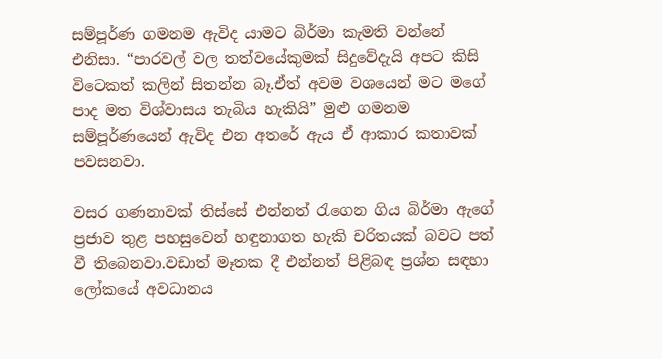සම්පූර්ණ ගමනම ඇවිද යාමට බිර්මා කැමති වන්නේ එනිසා. “පාරවල් වල තත්වයේකුමක් සිදුවේදැයි අපට කිසි විටෙකත් කලින් සිතන්න බෑ.ඒත් අවම වශයෙන් මට මගේ පාද මත විශ්වාසය තැබිය හැකියි” මුළු ගමනම සම්පූර්ණයෙන් ඇවිද එන අතරේ ඇය ඒ ආකාර කතාවක් පවසනවා.

වසර ගණනාවක් තිස්සේ එන්නත් රැගෙන ගිය බිර්මා ඇගේ ප්‍රජාව තුළ පහසුවෙන් හඳුනාගත හැකි චරිතයක් බවට පත් වී තිබෙනවා.වඩාත් මෑතක දී එන්නත් පිළිබඳ ප්‍රශ්න සඳහා ලෝකයේ අවධානය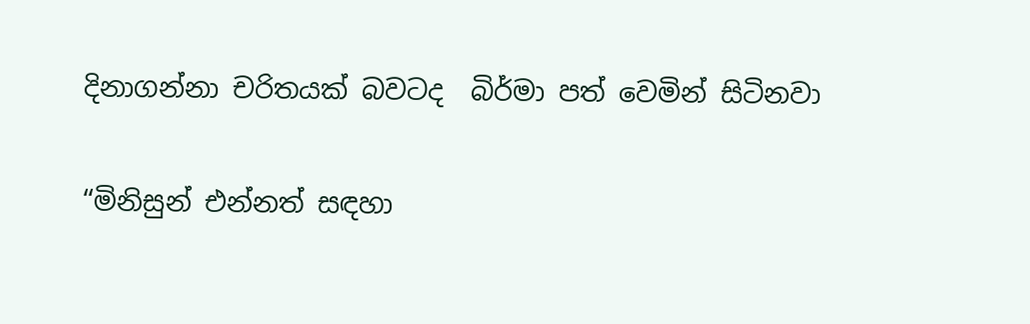දිනාගන්නා චරිතයක් බවටද  බිර්මා පත් වෙමින් සිටිනවා

“මිනිසුන් එන්නත් සඳහා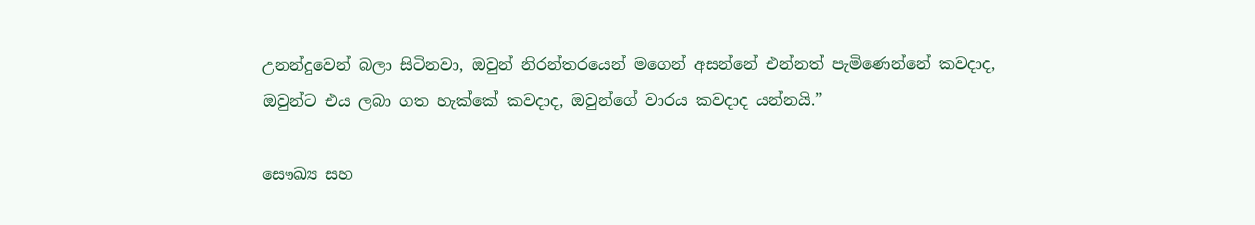උනන්දුවෙන් බලා සිටිනවා, ඔවුන් නිරන්තරයෙන් මගෙන් අසන්නේ එන්නත් පැමිණෙන්නේ කවදාද, ඔවුන්ට එය ලබා ගත හැක්කේ කවදාද, ඔවුන්ගේ වාරය කවදාද යන්නයි.”

සෞඛ්‍ය සහ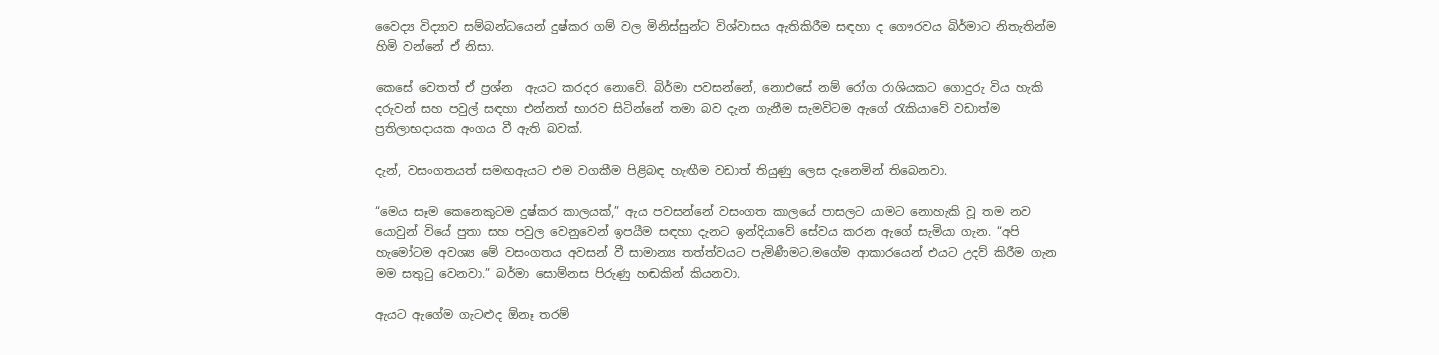වෛද්‍ය විද්‍යාව සම්බන්ධයෙන් දුෂ්කර ගම් වල මිනිස්සුන්ට විශ්වාසය ඇතිකිරීම සඳහා ද ගෞරවය බිර්මාට නිතැතින්ම හිමි වන්නේ ඒ නිසා.

කෙසේ වෙතත් ඒ ප්‍රශ්න  ඇයට කරදර නොවේ. බිර්මා පවසන්නේ, නොඑසේ නම් රෝග රාශියකට ගොදුරු විය හැකි දරුවන් සහ පවුල් සඳහා එන්නත් භාරව සිටින්නේ තමා බව දැන ගැනීම සැමවිටම ඇගේ රැකියාවේ වඩාත්ම ප්‍රතිලාභදායක අංගය වී ඇති බවක්.

දැන්, වසංගතයත් සමඟඇයට එම වගකීම පිළිබඳ හැඟීම වඩාත් තියුණු ලෙස දැනෙමින් තිබෙනවා.

“මෙය සෑම කෙනෙකුටම දුෂ්කර කාලයක්,” ඇය පවසන්නේ වසංගත කාලයේ පාසලට යාමට නොහැකි වූ තම නව යොවුන් වියේ පුතා සහ පවුල වෙනුවෙන් ඉපයීම සඳහා දැනට ඉන්දියාවේ සේවය කරන ඇගේ සැමියා ගැන. “අපි හැමෝටම අවශ්‍ය මේ වසංගතය අවසන් වී සාමාන්‍ය තත්ත්වයට පැමිණීමට.මගේම ආකාරයෙන් එයට උදව් කිරීම ගැන මම සතුටු වෙනවා.” බර්මා සොම්නස පිරුණු හඬකින් කියනවා.

ඇයට ඇගේම ගැටළුද ඕනෑ තරම්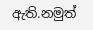ඇති.නමුත්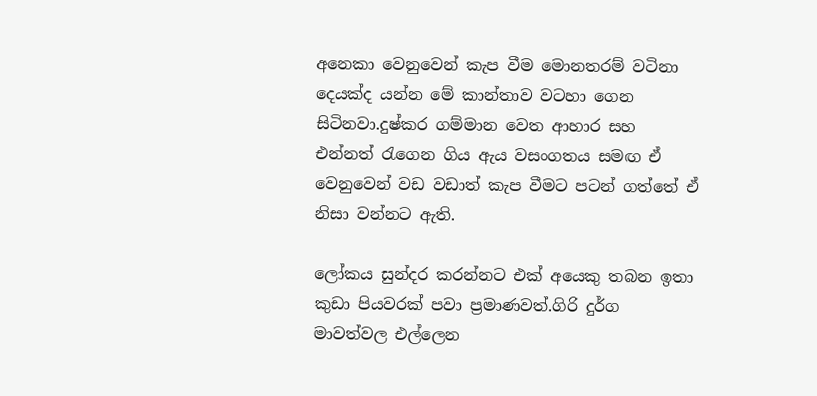අනෙකා වෙනුවෙන් කැප වීම මොනතරම් වටිනා දෙයක්ද යන්න මේ කාන්තාව වටහා ගෙන සිටිනවා.දුෂ්කර ගම්මාන වෙත ආහාර සහ එන්නත් රැගෙන ගිය ඇය වසංගතය සමඟ ඒ වෙනුවෙන් වඩ වඩාත් කැප වීමට පටන් ගත්තේ ඒ නිසා වන්නට ඇති.

ලෝකය සුන්දර කරන්නට එක් අයෙකු තබන ඉතා කුඩා පියවරක් පවා ප්‍රමාණවත්.ගිරි දුර්ග මාවත්වල එල්ලෙන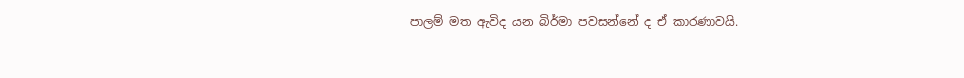පාලම් මත ඇවිද යන බිර්මා පවසන්නේ ද ඒ කාරණාවයි.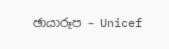ඡායාරූප – Unicef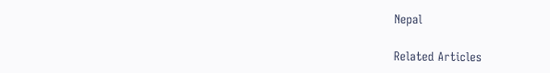Nepal

Related Articles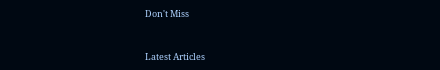Don't Miss


Latest Articles